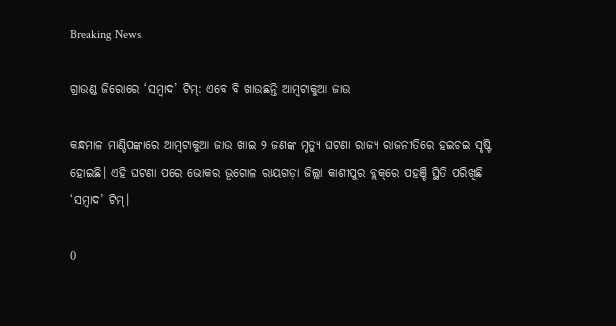Breaking News

ଗ୍ରାଉଣ୍ଡ ଜିରୋରେ ‘ସମ୍ବାଦ’ ଟିମ୍‌: ଏବେ ବି ଖାଉଛନ୍ତି ଆମ୍ବଟାକୁଆ ଜାଉ

କନ୍ଧମାଳ ମାଣ୍ଡିପଙ୍କାରେ ଆମ୍ବଟାକୁଆ ଜାଉ ଖାଇ ୨ ଜଣଙ୍କ ମୃତ୍ୟୁ ଘଟଣା ରାଜ୍ୟ ରାଜନୀତିରେ ହଇଚଇ ସୃଷ୍ଟି ହୋଇଛି। ଏହି ଘଟଣା ପରେ ଭୋକର ଭୂଗୋଳ ରାୟଗଡ଼ା ଜିଲ୍ଲା କାଶୀପୁର ବ୍ଲକ୍‌ରେ ପହଞ୍ଚି ସ୍ଥିତି ପରିଖିଛି ‘ସମ୍ବାଦ’ ଟିମ୍‌।

0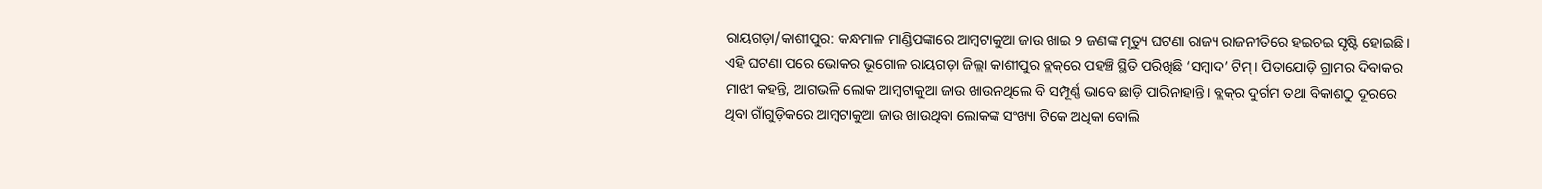ରାୟଗଡ଼ା/କାଶୀପୁର: କନ୍ଧମାଳ ମାଣ୍ଡିପଙ୍କାରେ ଆମ୍ବଟାକୁଆ ଜାଉ ଖାଇ ୨ ଜଣଙ୍କ ମୃତ୍ୟୁ ଘଟଣା ରାଜ୍ୟ ରାଜନୀତିରେ ହଇଚଇ ସୃଷ୍ଟି ହୋଇଛି। ଏହି ଘଟଣା ପରେ ଭୋକର ଭୂଗୋଳ ରାୟଗଡ଼ା ଜିଲ୍ଲା କାଶୀପୁର ବ୍ଲକ୍‌ରେ ପହଞ୍ଚି ସ୍ଥିତି ପରିଖିଛି ‘ସମ୍ବାଦ’ ଟିମ୍‌। ପିତାଯୋଡ଼ି ଗ୍ରାମର ଦିବାକର ମାଝୀ କହନ୍ତି, ଆଗଭଳି ଲୋକ ଆମ୍ବଟାକୁଆ ଜାଉ ଖାଉନଥିଲେ ବି ସମ୍ପୂର୍ଣ୍ଣ ଭାବେ ଛାଡ଼ି ପାରିନାହାନ୍ତି। ବ୍ଲକ୍‌ର ଦୁର୍ଗମ ତଥା ବିକାଶଠୁ ଦୂରରେ ଥିବା ଗାଁଗୁଡ଼ିକରେ ଆମ୍ବଟାକୁଆ ଜାଉ ଖାଉଥିବା ଲୋକଙ୍କ ସଂଖ୍ୟା ଟିକେ ଅଧିକା ବୋଲି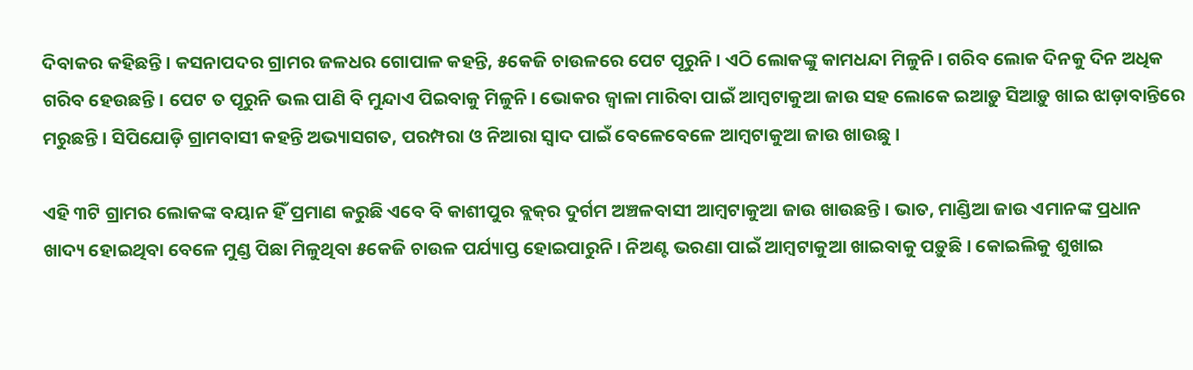ଦିବାକର କହିଛନ୍ତି। କସନାପଦର ଗ୍ରାମର ଜଳଧର ଗୋପାଳ କହନ୍ତି, ୫କେଜି ଚାଉଳରେ ପେଟ ପୂରୁନି। ଏଠି ଲୋକଙ୍କୁ କାମଧନ୍ଦା ମିଳୁନି। ଗରିବ ଲୋକ ଦିନକୁ ଦିନ ଅଧିକ ଗରିବ ହେଉଛନ୍ତି। ପେଟ ତ ପୂରୁନି ଭଲ ପାଣି ବି ମୁନ୍ଦାଏ ପିଇବାକୁ ମିଳୁନି। ଭୋକର ଜ୍ବାଳା ମାରିବା ପାଇଁ ଆମ୍ବଟାକୁଆ ଜାଉ ସହ ଲୋକେ ଇଆଡ଼ୁ ସିଆଡ଼ୁ ଖାଇ ଝାଡ଼ାବାନ୍ତିରେ ମରୁଛନ୍ତି। ସିପିଯୋଡ଼ି ଗ୍ରାମବାସୀ କହନ୍ତି ଅଭ୍ୟାସଗତ, ପରମ୍ପରା ଓ ନିଆରା ସ୍ବାଦ ପାଇଁ ବେ‌ଳେବେଳେ ଆମ୍ବଟାକୁଆ ଜାଉ ଖାଉଛୁ।

ଏହି ୩ଟି ଗ୍ରାମର ଲୋକଙ୍କ ବୟାନ ହିଁ ପ୍ରମାଣ କରୁଛି ଏବେ ବି କାଶୀପୁର ବ୍ଲକ୍‌ର ଦୁର୍ଗମ ଅଞ୍ଚଳବାସୀ ଆମ୍ବଟାକୁଆ ଜାଉ ଖାଉଛନ୍ତି। ଭାତ, ମାଣ୍ଡିଆ ଜାଉ ଏମାନଙ୍କ ପ୍ରଧାନ ଖାଦ୍ୟ ହୋଇଥିବା ବେଳେ ମୁଣ୍ଡ ପିଛା ମିଳୁଥିବା ୫କେଜି ଚାଉଳ ପର୍ଯ୍ୟାପ୍ତ ହୋଇପାରୁନି। ନିଅଣ୍ଟ ଭରଣା ପାଇଁ ଆମ୍ବଟାକୁଆ ଖାଇବାକୁ ପଡ଼ୁଛି। କୋଇଲିକୁ ଶୁଖାଇ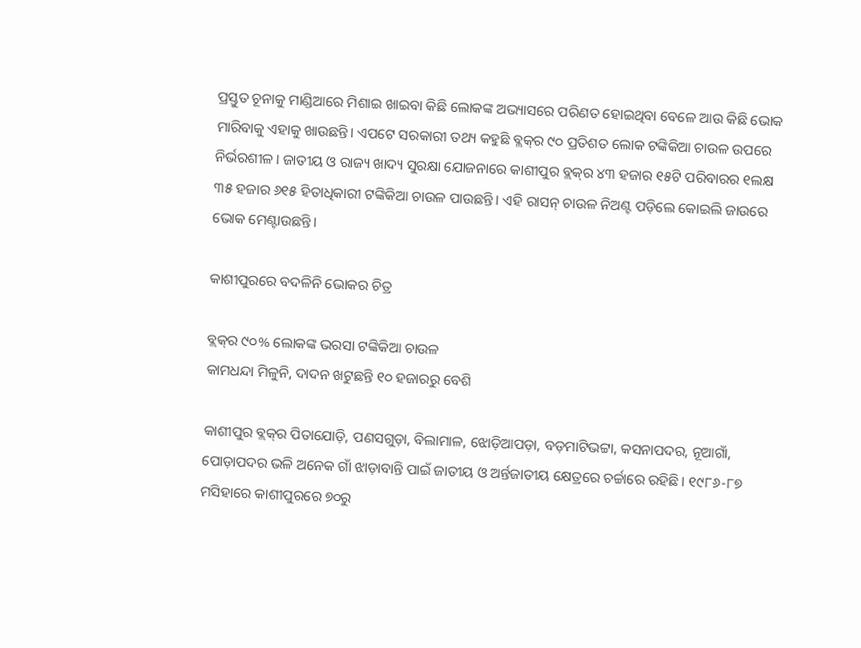ପ୍ରସ୍ତୁତ ଚୂନାକୁ ମାଣ୍ଡିଆରେ ମିଶାଇ ଖାଇବା କିଛି ଲୋକଙ୍କ ଅଭ୍ୟାସରେ ପରିଣତ ହୋଇଥିବା ବେଳେ ଆଉ କିଛି ଭୋକ ମାରିବାକୁ ଏହାକୁ ଖାଉଛନ୍ତି। ଏପଟେ ସରକାରୀ ତଥ୍ୟ କହୁଛି ବ୍ଲକ୍‌ର ୯୦ ପ୍ରତିଶତ ଲୋକ ଟଙ୍କିକିଆ ଚାଉଳ ଉପରେ ନିର୍ଭରଶୀଳ। ଜାତୀୟ ଓ ରାଜ୍ୟ ଖାଦ୍ୟ ସୁରକ୍ଷା ଯୋଜନାରେ କାଶୀପୁର ବ୍ଲକ୍‌ର ୪୩ ହଜାର ୧୫ଟି ପରିବାରର ୧ଲକ୍ଷ ୩୫ ହଜାର ୬୧୫ ହିତାଧିକାରୀ ଟଙ୍କିକିଆ ଚାଉଳ ପାଉଛନ୍ତି। ଏହି ରାସନ୍‌ ଚାଉଳ ନିଅଣ୍ଟ ପଡ଼ିଲେ କୋଇଲି ଜାଉରେ ଭୋକ ମେଣ୍ଟାଉଛନ୍ତି।

କାଶୀପୁରରେ ବଦଳିନି ଭୋକର ଚିତ୍ର

ବ୍ଲକ୍‌ର ୯୦% ଲୋକଙ୍କ ଭରସା ଟଙ୍କିକିଆ ଚାଉଳ
କାମଧନ୍ଦା ମିଳୁନି, ଦାଦନ ଖଟୁଛନ୍ତି ୧୦ ହଜାରରୁ ବେଶି

କାଶୀପୁର ବ୍ଲକ୍‌ର ପିତାଯୋଡ଼ି, ପଣସଗୁଡ଼ା, ବିଲାମାଳ, ଝୋଡ଼ିଆପଡ଼ା, ବଡ଼ମାଟିଭଟ୍ଟା, କସନାପଦର, ନୂଆଗାଁ, ପୋଡ଼ାପଦର ଭଳି ଅନେକ ଗାଁ ଝାଡ଼ାବାନ୍ତି ପାଇଁ ଜାତୀୟ ଓ ଅର୍ନ୍ତଜାତୀୟ କ୍ଷେତ୍ରରେ ଚର୍ଚ୍ଚାରେ ରହିଛି। ୧୯୮୬-୮୭ ମସିହାରେ କାଶୀପୁରରେ ୭୦ରୁ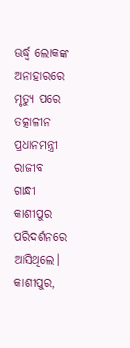ଊର୍ଦ୍ଧ୍ବ ଲୋକଙ୍କ ଅନାହାରରେ ମୃତ୍ୟୁ ପରେ ତତ୍କାଳୀନ ପ୍ରଧାନମନ୍ତ୍ରୀ ରାଜୀବ ଗାନ୍ଧୀ କାଶୀପୁର ପରିଦର୍ଶନରେ ଆସିଥିଲେ। କାଶୀପୁର,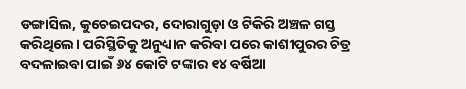ଡଙ୍ଗାସିଲ, କୁଚେଇପଦର, ଦୋରାଗୁଡ଼ା ଓ ଟିକିରି ଅଞ୍ଚଳ ଗସ୍ତ କରିଥିଲେ। ପରିସ୍ଥିତିକୁ ଅନୁଧ୍ୟାନ କରିବା ପରେ କାଶୀପୁରର ଚିତ୍ର ବଦଳାଇବା ପାଇଁ ୬୪ କୋଟି ଟଙ୍କାର ୧୪ ବର୍ଷିଆ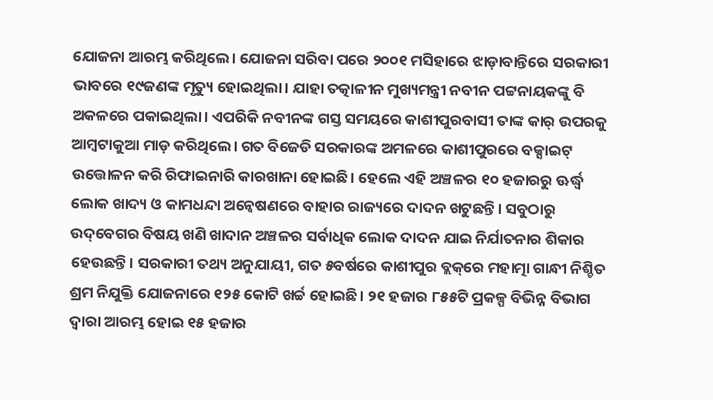ଯୋଜନା ଆରମ୍ଭ କରିଥିଲେ। ଯୋଜନା ସରିବା ପରେ ୨୦୦୧ ମସିହାରେ ଝାଡ଼ାବାନ୍ତିରେ ସରକାରୀ ଭାବରେ ୧୯ଜଣଙ୍କ ମୃତ୍ୟୁ ହୋଇଥିଲା। ଯାହା ତତ୍କାଳୀନ ମୁଖ୍ୟମନ୍ତ୍ରୀ ନବୀନ ପଟ୍ଟନାୟକଙ୍କୁ ବି ଅକଳରେ ପକାଇଥିଲା। ଏପରିକି ନବୀନଙ୍କ ଗସ୍ତ ସମୟରେ କାଶୀପୁରବାସୀ ତାଙ୍କ କାର୍‌ ଉପରକୁ ଆମ୍ବଟାକୁଆ ମାଡ଼ କରିଥିଲେ। ଗତ ବିଜେଡି ସରକାରଙ୍କ ଅମଳରେ କାଶୀପୁରରେ ବକ୍ସାଇଟ୍‌ ଉତ୍ତୋଳନ କରି ରିଫାଇନାରି କାରଖାନା ହୋଇଛି। ହେଲେ ଏହି ଅଞ୍ଚଳର ୧୦ ହଜାରରୁ ଊର୍ଦ୍ଧ୍ବ ଲୋକ ଖାଦ୍ୟ ଓ କାମଧନ୍ଦା ଅନ୍ବେଷଣରେ ବାହାର ରାଜ୍ୟରେ ଦାଦନ ଖଟୁଛନ୍ତି। ସବୁଠାରୁ ଉଦ୍‌ବେଗର ବିଷୟ ଖଣି ଖାଦାନ ଅଞ୍ଚଳର ସର୍ବାଧିକ ଲୋକ ଦାଦନ ଯାଇ ନିର୍ଯାତନାର ଶିକାର ହେଉଛନ୍ତି। ସରକାରୀ ତଥ୍ୟ ଅନୁଯାୟୀ, ଗତ ୫ବର୍ଷରେ କାଶୀପୁର ବ୍ଲକ୍‌ରେ ମହାତ୍ମା ଗାନ୍ଧୀ ନିଶ୍ଚିତ ଶ୍ରମ ନିଯୁକ୍ତି ଯୋଜନାରେ ୧୨୫ କୋଟି ଖର୍ଚ୍ଚ ହୋଇଛି। ୨୧ ହଜାର ୮୫୫ଟି ପ୍ରକଳ୍ପ ବିଭିନ୍ନ ବିଭାଗ ଦ୍ବାରା ଆରମ୍ଭ ହୋଇ ୧୫ ହଜାର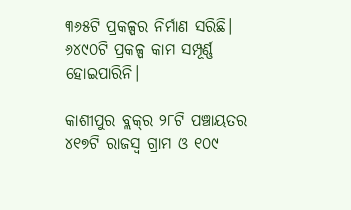୩୬୫ଟି ପ୍ରକଳ୍ପର ନିର୍ମାଣ ସରିଛି। ୬୪୯୦ଟି ପ୍ରକଳ୍ପ କାମ ସମ୍ପୂର୍ଣ୍ଣ ହୋଇପାରିନି।

କାଶୀପୁର ବ୍ଲକ୍‌ର ୨୮ଟି ପଞ୍ଚାୟତର ୪୧୭ଟି ରାଜସ୍ବ ଗ୍ରାମ ଓ ୧୦୯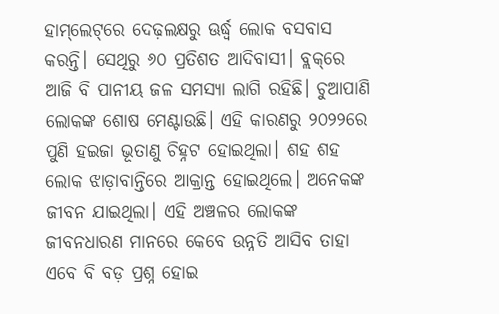ହାମ୍‌ଲେଟ୍‌ରେ ଦେଢ଼ଲକ୍ଷରୁ ଊର୍ଦ୍ଧ୍ବ ଲୋକ ବସବାସ କରନ୍ତି। ସେଥିରୁ ୬୦ ପ୍ରତିଶତ ଆଦିବାସୀ। ବ୍ଲକ୍‌ରେ ଆଜି ବି ପାନୀୟ ଜଳ ସମସ୍ୟା ଲାଗି ରହିଛି। ଚୁଆପାଣି ଲୋକଙ୍କ ଶୋଷ ମେଣ୍ଟାଉଛି। ଏହି କାରଣରୁ ୨୦୨୨ରେ ପୁଣି ହଇଜା ଭୂତାଣୁ ଚିହ୍ନଟ ହୋଇଥିଲା। ଶହ ଶହ ଲୋକ ଝାଡ଼ାବାନ୍ତିରେ ଆକ୍ରାନ୍ତ ହୋଇଥିଲେ। ଅନେକଙ୍କ ଜୀବନ ଯାଇଥିଲା। ଏହି ଅଞ୍ଚଳର ଲୋକଙ୍କ ଜୀବନଧାରଣ ମାନରେ କେବେ ଉନ୍ନତି ଆସିବ ତାହା ଏବେ ବି ବଡ଼ ପ୍ରଶ୍ନ ହୋଇ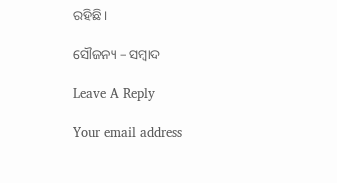ରହିଛି।

ସୌଜନ୍ୟ – ସମ୍ବାଦ

Leave A Reply

Your email address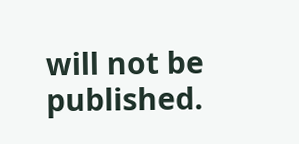will not be published.